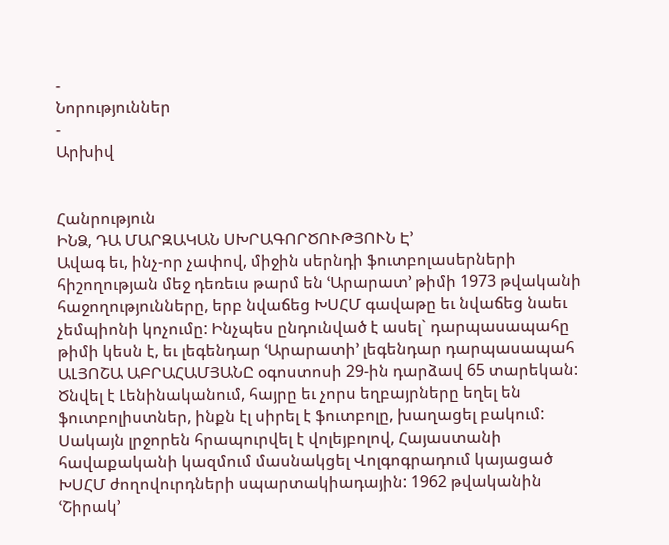-
Նորություններ
-
Արխիվ


Հանրություն
ԻՆՁ, ԴԱ ՄԱՐԶԱԿԱՆ ՍԽՐԱԳՈՐԾՈՒԹՅՈՒՆ Է՚
Ավագ եւ, ինչ-որ չափով, միջին սերնդի ֆուտբոլասերների հիշողության մեջ դեռեւս թարմ են ՙԱրարատ՚ թիմի 1973 թվականի հաջողությունները, երբ նվաճեց ԽՍՀՄ գավաթը եւ նվաճեց նաեւ չեմպիոնի կոչումը: Ինչպես ընդունված է ասել` դարպասապահը թիմի կեսն է, եւ լեգենդար ՙԱրարատի՚ լեգենդար դարպասապահ ԱԼՅՈՇԱ ԱԲՐԱՀԱՄՅԱՆԸ օգոստոսի 29-ին դարձավ 65 տարեկան:
Ծնվել է Լենինականում, հայրը եւ չորս եղբայրները եղել են ֆուտբոլիստներ, ինքն էլ սիրել է ֆուտբոլը, խաղացել բակում: Սակայն լրջորեն հրապուրվել է վոլեյբոլով, Հայաստանի հավաքականի կազմում մասնակցել Վոլգոգրադում կայացած ԽՍՀՄ ժողովուրդների սպարտակիադային: 1962 թվականին ՙՇիրակ՚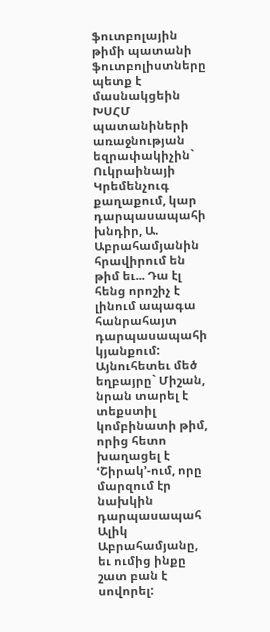ֆուտբոլային թիմի պատանի ֆուտբոլիստները պետք է մասնակցեին ԽՍՀՄ պատանիների առաջնության եզրափակիչին` Ուկրաինայի Կրեմենչուգ քաղաքում, կար դարպասապահի խնդիր, Ա. Աբրահամյանին հրավիրում են թիմ եւ... Դա էլ հենց որոշիչ է լինում ապագա հանրահայտ դարպասապահի կյանքում: Այնուհետեւ մեծ եղբայրը` Միշան, նրան տարել է տեքստիլ կոմբինատի թիմ, որից հետո խաղացել է ՙՇիրակ՚-ում, որը մարզում էր նախկին դարպասապահ Ալիկ Աբրահամյանը, եւ ումից ինքը շատ բան է սովորել: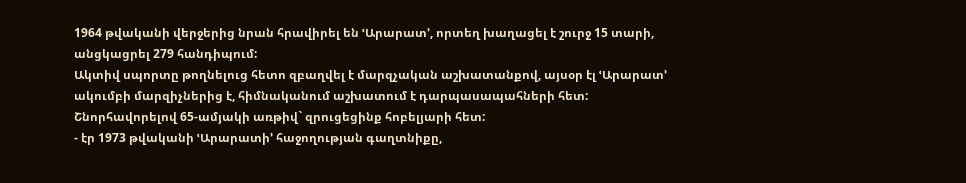1964 թվականի վերջերից նրան հրավիրել են ՙԱրարատ՚, որտեղ խաղացել է շուրջ 15 տարի, անցկացրել 279 հանդիպում:
Ակտիվ սպորտը թողնելուց հետո զբաղվել է մարզչական աշխատանքով, այսօր էլ ՙԱրարատ՚ ակումբի մարզիչներից է, հիմնականում աշխատում է դարպասապահների հետ:
Շնորհավորելով 65-ամյակի առթիվ` զրուցեցինք հոբելյարի հետ:
- էր 1973 թվականի ՙԱրարատի՚ հաջողության գաղտնիքը,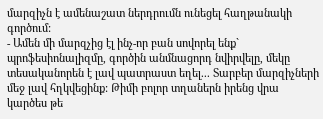մարզիչն է ամենաշատ ներդրումն ունեցել հաղթանակի գործում:
- Ամեն մի մարզչից էլ ինչ-որ բան սովորել ենք` պրոֆեսիոնալիզմը, գործին անմնացորդ նվիրվելը, մեկը տեսականորեն է լավ պատրաստ եղել... Տարբեր մարզիչների մեջ լավ հղկվեցինք: Թիմի բոլոր տղաներն իրենց վրա կարծես թե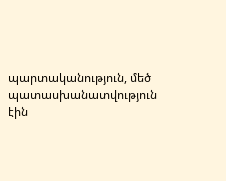պարտականություն, մեծ պատասխանատվություն էին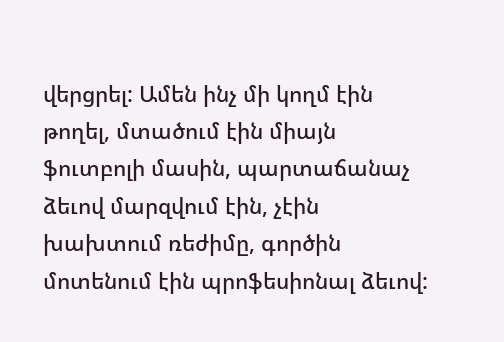վերցրել: Ամեն ինչ մի կողմ էին թողել, մտածում էին միայն ֆուտբոլի մասին, պարտաճանաչ ձեւով մարզվում էին, չէին խախտում ռեժիմը, գործին մոտենում էին պրոֆեսիոնալ ձեւով: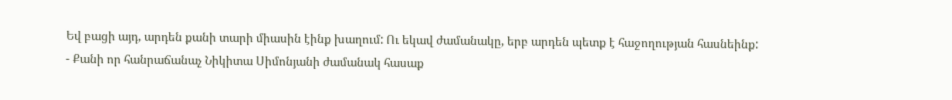Եվ բացի այդ, արդեն քանի տարի միասին էինք խաղում: Ու եկավ ժամանակը, երբ արդեն պետք է հաջողության հասնեինք:
- Քանի որ հանրաճանաչ Նիկիտա Սիմոնյանի ժամանակ հասաք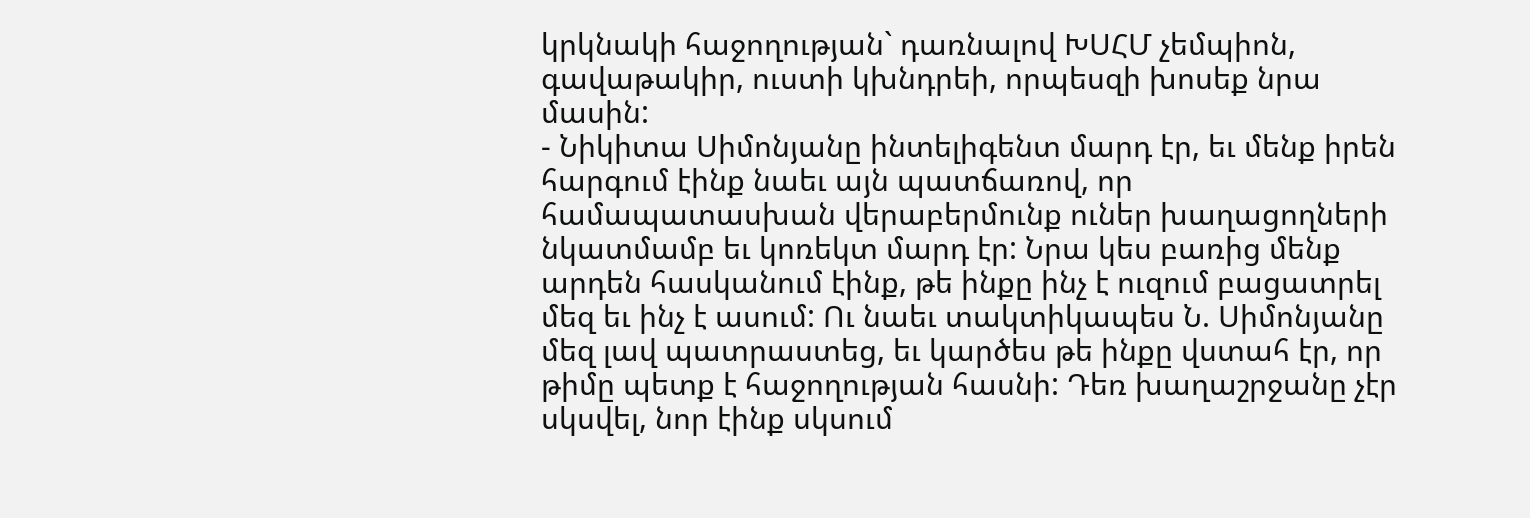կրկնակի հաջողության` դառնալով ԽՍՀՄ չեմպիոն, գավաթակիր, ուստի կխնդրեի, որպեսզի խոսեք նրա մասին:
- Նիկիտա Սիմոնյանը ինտելիգենտ մարդ էր, եւ մենք իրեն հարգում էինք նաեւ այն պատճառով, որ համապատասխան վերաբերմունք ուներ խաղացողների նկատմամբ եւ կոռեկտ մարդ էր: Նրա կես բառից մենք արդեն հասկանում էինք, թե ինքը ինչ է ուզում բացատրել մեզ եւ ինչ է ասում: Ու նաեւ տակտիկապես Ն. Սիմոնյանը մեզ լավ պատրաստեց, եւ կարծես թե ինքը վստահ էր, որ թիմը պետք է հաջողության հասնի: Դեռ խաղաշրջանը չէր սկսվել, նոր էինք սկսում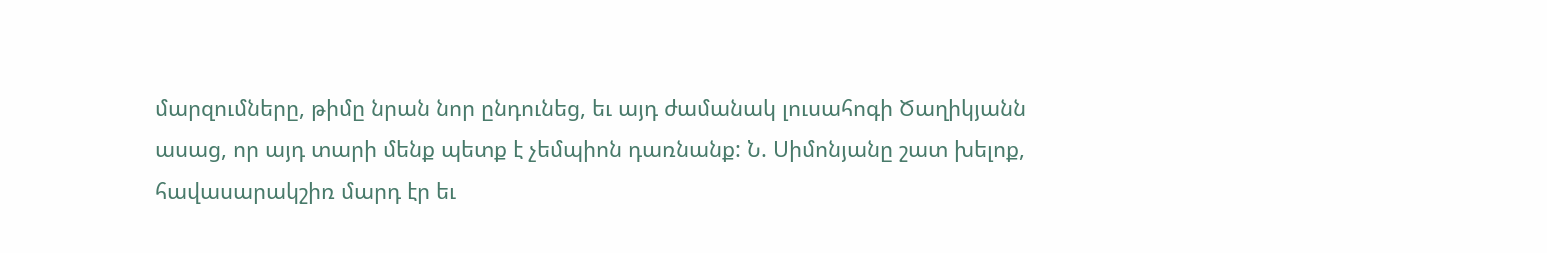մարզումները, թիմը նրան նոր ընդունեց, եւ այդ ժամանակ լուսահոգի Ծաղիկյանն ասաց, որ այդ տարի մենք պետք է չեմպիոն դառնանք: Ն. Սիմոնյանը շատ խելոք, հավասարակշիռ մարդ էր եւ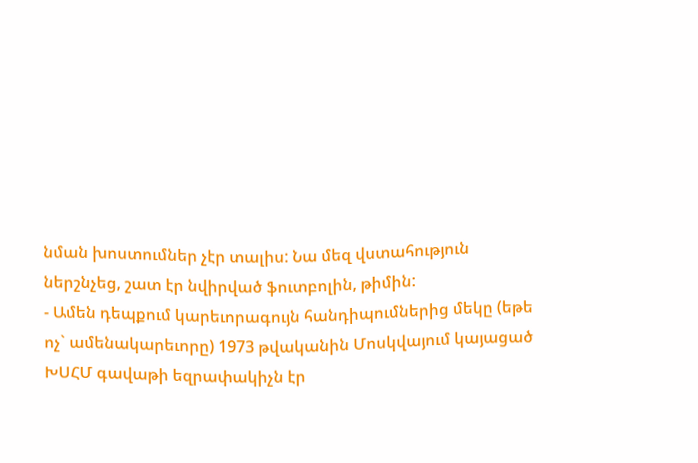նման խոստումներ չէր տալիս: Նա մեզ վստահություն ներշնչեց, շատ էր նվիրված ֆուտբոլին, թիմին:
- Ամեն դեպքում կարեւորագույն հանդիպումներից մեկը (եթե ոչ` ամենակարեւորը) 1973 թվականին Մոսկվայում կայացած ԽՍՀՄ գավաթի եզրափակիչն էր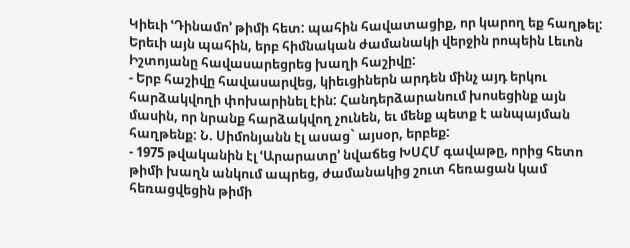Կիեւի ՙԴինամո՚ թիմի հետ: պահին հավատացիք, որ կարող եք հաղթել: Երեւի այն պահին, երբ հիմնական ժամանակի վերջին րոպեին Լեւոն Իշտոյանը հավասարեցրեց խաղի հաշիվը:
- Երբ հաշիվը հավասարվեց, կիեւցիներն արդեն մինչ այդ երկու հարձակվողի փոխարինել էին: Հանդերձարանում խոսեցինք այն մասին, որ նրանք հարձակվող չունեն, եւ մենք պետք է անպայման հաղթենք: Ն. Սիմոնյանն էլ ասաց` այսօր, երբեք:
- 1975 թվականին էլ ՙԱրարատը՚ նվաճեց ԽՍՀՄ գավաթը, որից հետո թիմի խաղն անկում ապրեց, ժամանակից շուտ հեռացան կամ հեռացվեցին թիմի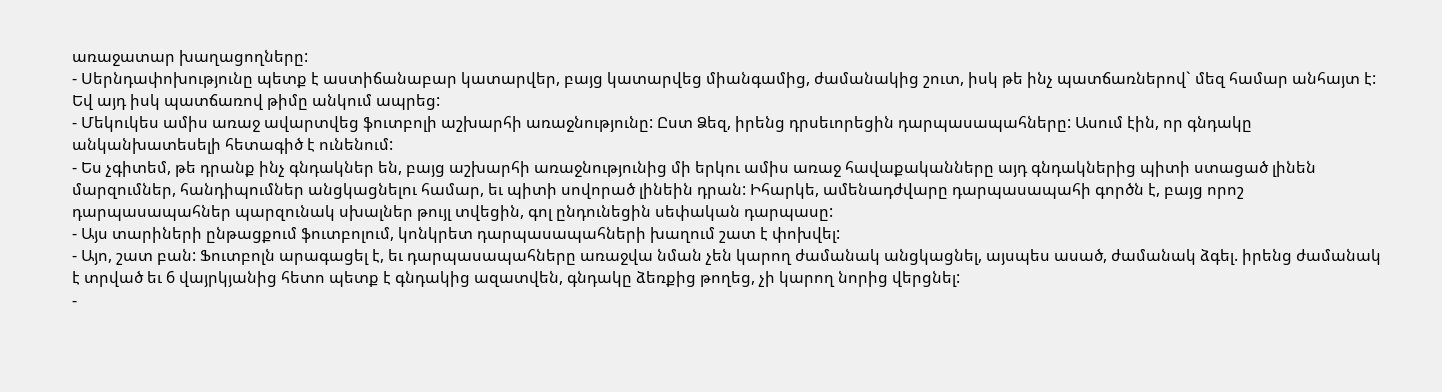առաջատար խաղացողները:
- Սերնդափոխությունը պետք է աստիճանաբար կատարվեր, բայց կատարվեց միանգամից, ժամանակից շուտ, իսկ թե ինչ պատճառներով` մեզ համար անհայտ է: Եվ այդ իսկ պատճառով թիմը անկում ապրեց:
- Մեկուկես ամիս առաջ ավարտվեց ֆուտբոլի աշխարհի առաջնությունը: Ըստ Ձեզ, իրենց դրսեւորեցին դարպասապահները: Ասում էին, որ գնդակը անկանխատեսելի հետագիծ է ունենում:
- Ես չգիտեմ, թե դրանք ինչ գնդակներ են, բայց աշխարհի առաջնությունից մի երկու ամիս առաջ հավաքականները այդ գնդակներից պիտի ստացած լինեն մարզումներ, հանդիպումներ անցկացնելու համար, եւ պիտի սովորած լինեին դրան: Իհարկե, ամենադժվարը դարպասապահի գործն է, բայց որոշ դարպասապահներ պարզունակ սխալներ թույլ տվեցին, գոլ ընդունեցին սեփական դարպասը:
- Այս տարիների ընթացքում ֆուտբոլում, կոնկրետ դարպասապահների խաղում շատ է փոխվել:
- Այո, շատ բան: Ֆուտբոլն արագացել է, եւ դարպասապահները առաջվա նման չեն կարող ժամանակ անցկացնել, այսպես ասած, ժամանակ ձգել. իրենց ժամանակ է տրված եւ 6 վայրկյանից հետո պետք է գնդակից ազատվեն, գնդակը ձեռքից թողեց, չի կարող նորից վերցնել:
-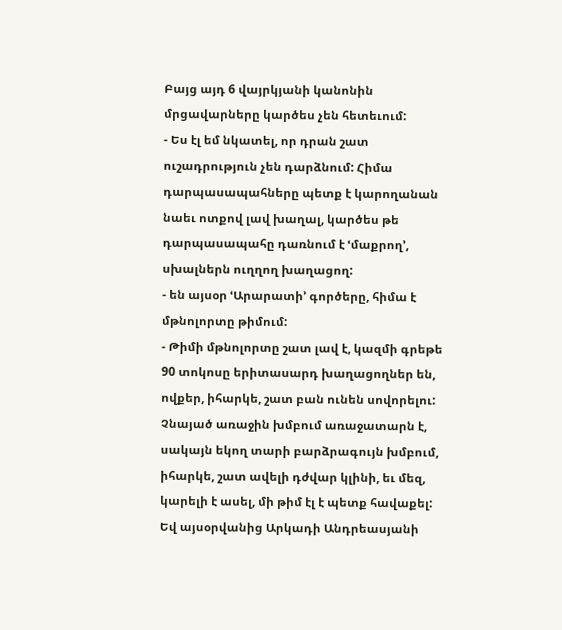Բայց այդ 6 վայրկյանի կանոնին մրցավարները կարծես չեն հետեւում:
- Ես էլ եմ նկատել, որ դրան շատ ուշադրություն չեն դարձնում: Հիմա դարպասապահները պետք է կարողանան նաեւ ոտքով լավ խաղալ, կարծես թե դարպասապահը դառնում է ՙմաքրող՚, սխալներն ուղղող խաղացող:
- են այսօր ՙԱրարատի՚ գործերը, հիմա է մթնոլորտը թիմում:
- Թիմի մթնոլորտը շատ լավ է, կազմի գրեթե 90 տոկոսը երիտասարդ խաղացողներ են, ովքեր, իհարկե, շատ բան ունեն սովորելու: Չնայած առաջին խմբում առաջատարն է, սակայն եկող տարի բարձրագույն խմբում, իհարկե, շատ ավելի դժվար կլինի, եւ մեզ, կարելի է ասել, մի թիմ էլ է պետք հավաքել: Եվ այսօրվանից Արկադի Անդրեասյանի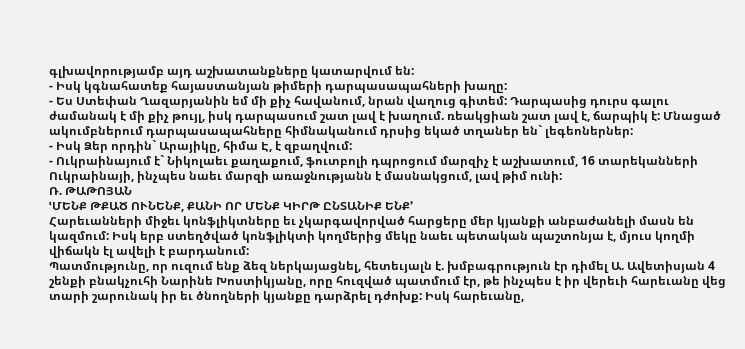գլխավորությամբ այդ աշխատանքները կատարվում են:
- Իսկ կգնահատեք հայաստանյան թիմերի դարպասապահների խաղը:
- Ես Ստեփան Ղազարյանին եմ մի քիչ հավանում, նրան վաղուց գիտեմ: Դարպասից դուրս գալու ժամանակ է մի քիչ թույլ, իսկ դարպասում շատ լավ է խաղում. ռեակցիան շատ լավ է, ճարպիկ է: Մնացած ակումբներում դարպասապահները հիմնականում դրսից եկած տղաներ են` լեգեոներներ:
- Իսկ Ձեր որդին` Արայիկը, հիմա Է, է զբաղվում:
- Ուկրաինայում է` Նիկոլաեւ քաղաքում, ֆուտբոլի դպրոցում մարզիչ է աշխատում, 16 տարեկանների Ուկրաինայի, ինչպես նաեւ մարզի առաջնությանն է մասնակցում, լավ թիմ ունի:
Ռ. ԹԱԹՈՅԱՆ
ՙՄԵՆՔ ԹՔԱԾ ՈՒՆԵՆՔ, ՔԱՆԻ ՈՐ ՄԵՆՔ ԿԻՐԹ ԸՆՏԱՆԻՔ ԵՆՔ՚
Հարեւանների միջեւ կոնֆլիկտները եւ չկարգավորված հարցերը մեր կյանքի անբաժանելի մասն են կազմում: Իսկ երբ ստեղծված կոնֆլիկտի կողմերից մեկը նաեւ պետական պաշտոնյա է, մյուս կողմի վիճակն էլ ավելի է բարդանում:
Պատմությունը, որ ուզում ենք ձեզ ներկայացնել, հետեւյալն է. խմբագրություն էր դիմել Ա. Ավետիսյան 4 շենքի բնակչուհի Նարինե Խոստիկյանը, որը հուզված պատմում էր, թե ինչպես է իր վերեւի հարեւանը վեց տարի շարունակ իր եւ ծնողների կյանքը դարձրել դժոխք: Իսկ հարեւանը,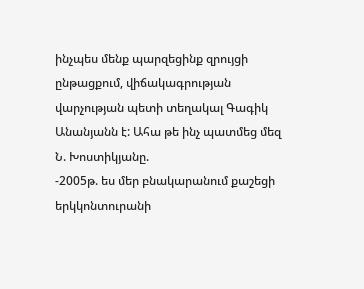ինչպես մենք պարզեցինք զրույցի ընթացքում, վիճակագրության վարչության պետի տեղակալ Գագիկ Անանյանն է: Ահա թե ինչ պատմեց մեզ Ն. Խոստիկյանը.
-2005թ. ես մեր բնակարանում քաշեցի երկկոնտուրանի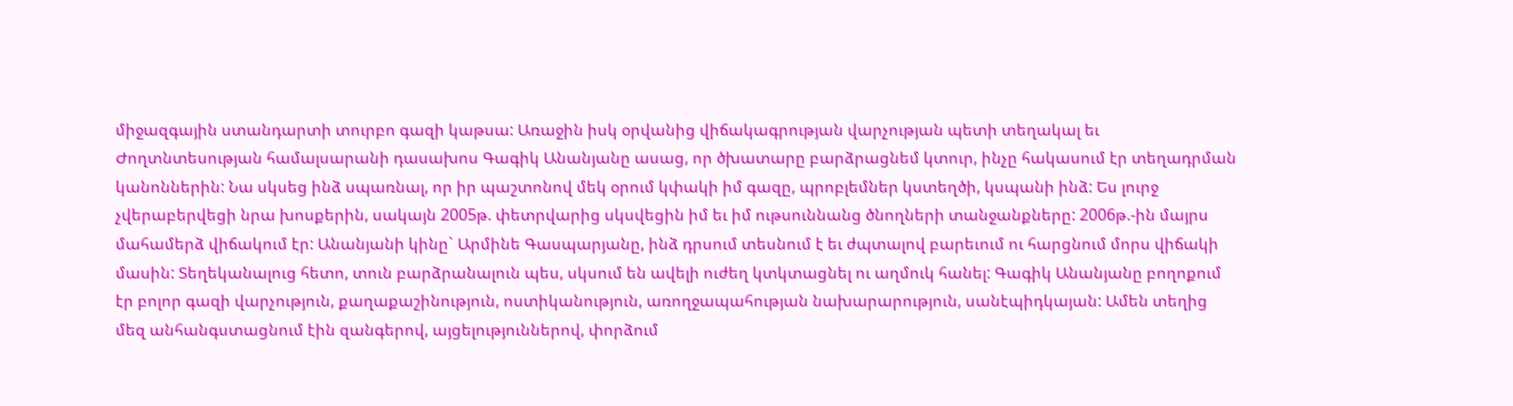միջազգային ստանդարտի տուրբո գազի կաթսա: Առաջին իսկ օրվանից վիճակագրության վարչության պետի տեղակալ եւ Ժողտնտեսության համալսարանի դասախոս Գագիկ Անանյանը ասաց, որ ծխատարը բարձրացնեմ կտուր, ինչը հակասում էր տեղադրման կանոններին: Նա սկսեց ինձ սպառնալ, որ իր պաշտոնով մեկ օրում կփակի իմ գազը, պրոբլեմներ կստեղծի, կսպանի ինձ: Ես լուրջ չվերաբերվեցի նրա խոսքերին, սակայն 2005թ. փետրվարից սկսվեցին իմ եւ իմ ութսուննանց ծնողների տանջանքները: 2006թ.-ին մայրս մահամերձ վիճակում էր: Անանյանի կինը` Արմինե Գասպարյանը, ինձ դրսում տեսնում է եւ ժպտալով բարեւում ու հարցնում մորս վիճակի մասին: Տեղեկանալուց հետո, տուն բարձրանալուն պես, սկսում են ավելի ուժեղ կտկտացնել ու աղմուկ հանել: Գագիկ Անանյանը բողոքում էր բոլոր գազի վարչություն, քաղաքաշինություն, ոստիկանություն, առողջապահության նախարարություն, սանէպիդկայան: Ամեն տեղից մեզ անհանգստացնում էին զանգերով, այցելություններով, փորձում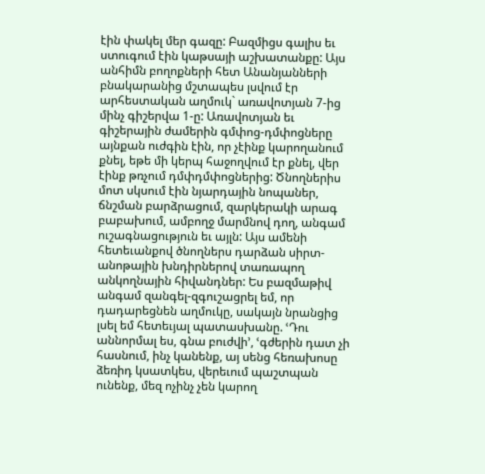էին փակել մեր գազը: Բազմիցս գալիս եւ ստուգում էին կաթսայի աշխատանքը: Այս անհիմն բողոքների հետ Անանյանների բնակարանից մշտապես լսվում էր արհեստական աղմուկ` առավոտյան 7-ից մինչ գիշերվա 1-ը: Առավոտյան եւ գիշերային ժամերին գմփոց-դմփոցները այնքան ուժգին էին, որ չէինք կարողանում քնել, եթե մի կերպ հաջողվում էր քնել, վեր էինք թռչում դմփդմփոցներից: Ծնողներիս մոտ սկսում էին նյարդային նոպաներ, ճնշման բարձրացում, զարկերակի արագ բաբախում, ամբողջ մարմնով դող, անգամ ուշագնացություն եւ այլն: Այս ամենի հետեւանքով ծնողներս դարձան սիրտ-անոթային խնդիրներով տառապող անկողնային հիվանդներ: Ես բազմաթիվ անգամ զանգել-զգուշացրել եմ, որ դադարեցնեն աղմուկը, սակայն նրանցից լսել եմ հետեւյալ պատասխանը. ՙԴու աննորմալ ես, գնա բուժվի՚, ՙգժերին դատ չի հասնում, ինչ կանենք, այ սենց հեռախոսը ձեռիդ կսատկես, վերեւում պաշտպան ունենք, մեզ ոչինչ չեն կարող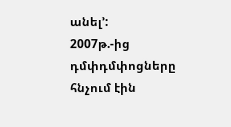անել՚:
2007թ.-ից դմփդմփոցները հնչում էին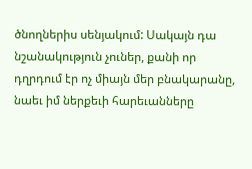ծնողներիս սենյակում: Սակայն դա նշանակություն չուներ, քանի որ դղրդում էր ոչ միայն մեր բնակարանը, նաեւ իմ ներքեւի հարեւանները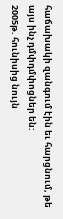հաճախակի զանգում էին եւ հարցնում, թե այս ինչ դմփդմփոցներ են:
2005թ. հունիսից նույն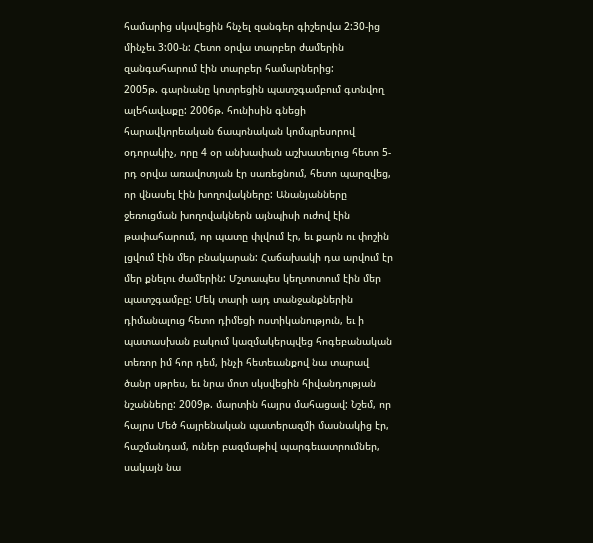համարից սկսվեցին հնչել զանգեր գիշերվա 2:30-ից մինչեւ 3:00-ն: Հետո օրվա տարբեր ժամերին զանգահարում էին տարբեր համարներից:
2005թ. գարնանը կոտրեցին պատշգամբում գտնվող ալեհավաքը: 2006թ. հունիսին գնեցի հարավկորեական ճապոնական կոմպրեսորով օդորակիչ, որը 4 օր անխափան աշխատելուց հետո 5-րդ օրվա առավոտյան էր սառեցնում, հետո պարզվեց, որ վնասել էին խողովակները: Անանյանները ջեռուցման խողովակներն այնպիսի ուժով էին թափահարում, որ պատը փլվում էր, եւ քարն ու փոշին լցվում էին մեր բնակարան: Հաճախակի դա արվում էր մեր քնելու ժամերին: Մշտապես կեղտոտում էին մեր պատշգամբը: Մեկ տարի այդ տանջանքներին դիմանալուց հետո դիմեցի ոստիկանություն, եւ ի պատասխան բակում կազմակերպվեց հոգեբանական տեռոր իմ հոր դեմ, ինչի հետեւանքով նա տարավ ծանր սթրես, եւ նրա մոտ սկսվեցին հիվանդության նշանները: 2009թ. մարտին հայրս մահացավ: Նշեմ, որ հայրս Մեծ հայրենական պատերազմի մասնակից էր, հաշմանդամ, ուներ բազմաթիվ պարգեւատրումներ, սակայն նա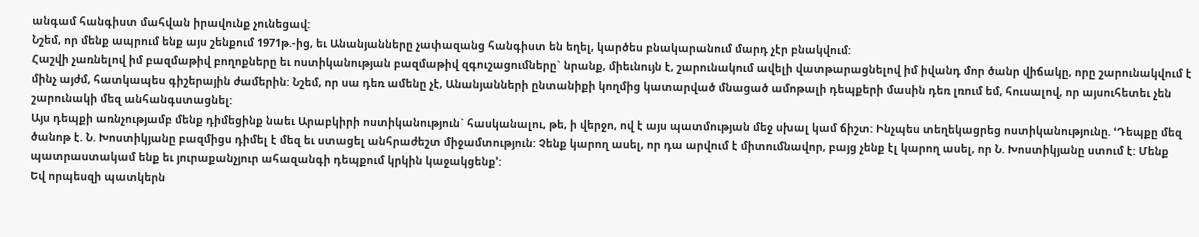անգամ հանգիստ մահվան իրավունք չունեցավ:
Նշեմ, որ մենք ապրում ենք այս շենքում 1971թ.-ից, եւ Անանյանները չափազանց հանգիստ են եղել, կարծես բնակարանում մարդ չէր բնակվում:
Հաշվի չառնելով իմ բազմաթիվ բողոքները եւ ոստիկանության բազմաթիվ զգուշացումները` նրանք, միեւնույն է, շարունակում ավելի վատթարացնելով իմ իվանդ մոր ծանր վիճակը, որը շարունակվում է մինչ այժմ, հատկապես գիշերային ժամերին: Նշեմ, որ սա դեռ ամենը չէ, Անանյանների ընտանիքի կողմից կատարված մնացած ամոթալի դեպքերի մասին դեռ լռում եմ, հուսալով, որ այսուհետեւ չեն շարունակի մեզ անհանգստացնել:
Այս դեպքի առնչությամբ մենք դիմեցինք նաեւ Արաբկիրի ոստիկանություն` հասկանալու, թե, ի վերջո, ով է այս պատմության մեջ սխալ կամ ճիշտ: Ինչպես տեղեկացրեց ոստիկանությունը. ՙԴեպքը մեզ ծանոթ է. Ն. Խոստիկյանը բազմիցս դիմել է մեզ եւ ստացել անհրաժեշտ միջամտություն: Չենք կարող ասել, որ դա արվում է միտումնավոր, բայց չենք էլ կարող ասել, որ Ն. Խոստիկյանը ստում է: Մենք պատրաստակամ ենք եւ յուրաքանչյուր ահազանգի դեպքում կրկին կաջակցենք՚:
Եվ որպեսզի պատկերն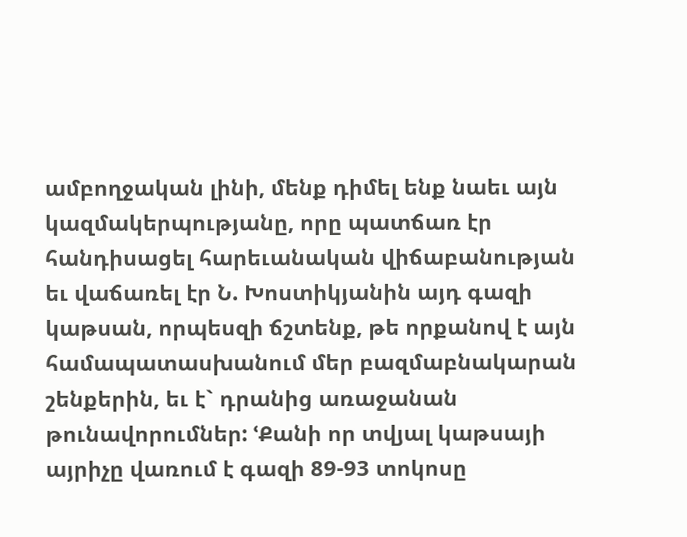ամբողջական լինի, մենք դիմել ենք նաեւ այն կազմակերպությանը, որը պատճառ էր հանդիսացել հարեւանական վիճաբանության եւ վաճառել էր Ն. Խոստիկյանին այդ գազի կաթսան, որպեսզի ճշտենք, թե որքանով է այն համապատասխանում մեր բազմաբնակարան շենքերին, եւ է` դրանից առաջանան թունավորումներ: ՙՔանի որ տվյալ կաթսայի այրիչը վառում է գազի 89-93 տոկոսը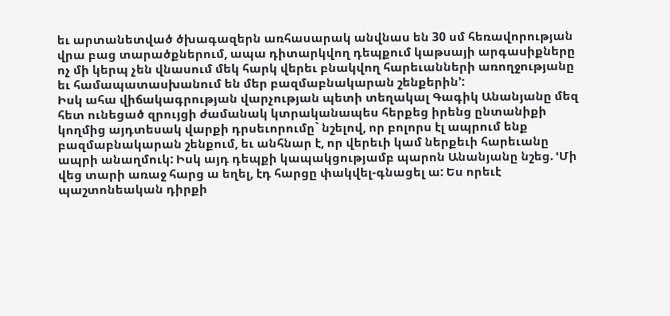եւ արտանետված ծխագազերն առհասարակ անվնաս են 30 սմ հեռավորության վրա բաց տարածքներում, ապա դիտարկվող դեպքում կաթսայի արգասիքները ոչ մի կերպ չեն վնասում մեկ հարկ վերեւ բնակվող հարեւանների առողջությանը եւ համապատասխանում են մեր բազմաբնակարան շենքերին՚:
Իսկ ահա վիճակագրության վարչության պետի տեղակալ Գագիկ Անանյանը մեզ հետ ունեցած զրույցի ժամանակ կտրականապես հերքեց իրենց ընտանիքի կողմից այդտեսակ վարքի դրսեւորումը` նշելով, որ բոլորս էլ ապրում ենք բազմաբնակարան շենքում, եւ անհնար է, որ վերեւի կամ ներքեւի հարեւանը ապրի անաղմուկ: Իսկ այդ դեպքի կապակցությամբ պարոն Անանյանը նշեց. ՙՄի վեց տարի առաջ հարց ա եղել, էդ հարցը փակվել-գնացել ա: Ես որեւէ պաշտոնեական դիրքի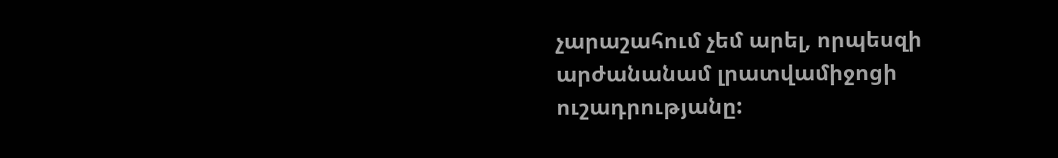չարաշահում չեմ արել, որպեսզի արժանանամ լրատվամիջոցի ուշադրությանը: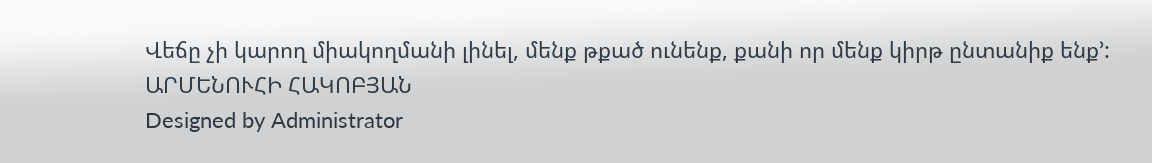Վեճը չի կարող միակողմանի լինել, մենք թքած ունենք, քանի որ մենք կիրթ ընտանիք ենք՚:
ԱՐՄԵՆՈՒՀԻ ՀԱԿՈԲՅԱՆ
Designed by Administrator